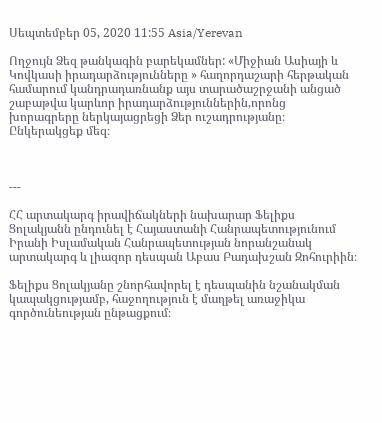Սեպտեմբեր 05, 2020 11:55 Asia/Yerevan

Ողջույն Ձեզ թանկագին բարեկամներ: «Միջիան Ասիայի և Կովկասի իրադարձությունները » հաղորդաշարի հերթական համարում կանդրադառնանք այս տարածաշրջանի անցած շաբաթվա կարևոր իրադարձություններին,որոնց խորագրերը ներկայացրեցի Ձեր ուշադրությանը։ Ընկերակցեք մեզ։



---

ՀՀ արտակարգ իրավիճակների նախարար Ֆելիքս Ցոլակյանն ընդունել է Հայաստանի Հանրապետությունում Իրանի Իսլամական Հանրապետության նորանշանակ արտակարգ և լիազոր դեսպան Աբաս Բադախշան Զոհուրիին։

Ֆելիքս Ցոլակյանը շնորհավորել է դեսպանին նշանակման կապակցությամբ, հաջողություն է մաղթել առաջիկա գործունեության ընթացքում։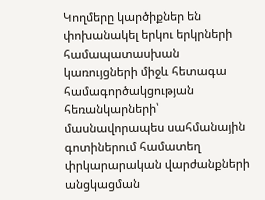Կողմերը կարծիքներ են փոխանակել երկու երկրների համապատասխան կառույցների միջև հետագա համագործակցության հեռանկարների՝ մասնավորապես սահմանային գոտիներում համատեղ փրկարարական վարժանքների անցկացման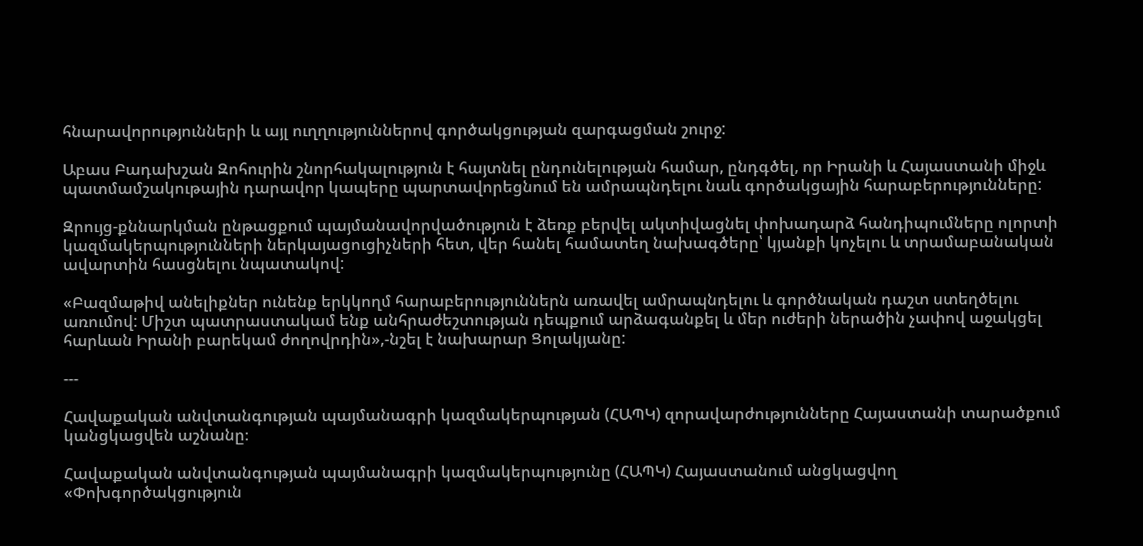հնարավորությունների և այլ ուղղություններով գործակցության զարգացման շուրջ:

Աբաս Բադախշան Զոհուրին շնորհակալություն է հայտնել ընդունելության համար, ընդգծել, որ Իրանի և Հայաստանի միջև պատմամշակութային դարավոր կապերը պարտավորեցնում են ամրապնդելու նաև գործակցային հարաբերությունները:

Զրույց-քննարկման ընթացքում պայմանավորվածություն է ձեռք բերվել ակտիվացնել փոխադարձ հանդիպումները ոլորտի կազմակերպությունների ներկայացուցիչների հետ, վեր հանել համատեղ նախագծերը՝ կյանքի կոչելու և տրամաբանական ավարտին հասցնելու նպատակով:

«Բազմաթիվ անելիքներ ունենք երկկողմ հարաբերություններն առավել ամրապնդելու և գործնական դաշտ ստեղծելու առումով: Միշտ պատրաստակամ ենք անհրաժեշտության դեպքում արձագանքել և մեր ուժերի ներածին չափով աջակցել հարևան Իրանի բարեկամ ժողովրդին»,-նշել է նախարար Ցոլակյանը:

---

Հավաքական անվտանգության պայմանագրի կազմակերպության (ՀԱՊԿ) զորավարժությունները Հայաստանի տարածքում կանցկացվեն աշնանը։

Հավաքական անվտանգության պայմանագրի կազմակերպությունը (ՀԱՊԿ) Հայաստանում անցկացվող «Փոխգործակցություն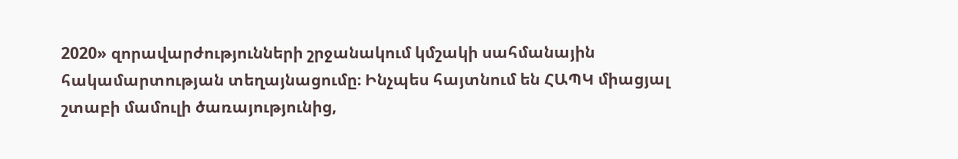2020» զորավարժությունների շրջանակում կմշակի սահմանային հակամարտության տեղայնացումը։ Ինչպես հայտնում են ՀԱՊԿ միացյալ շտաբի մամուլի ծառայությունից,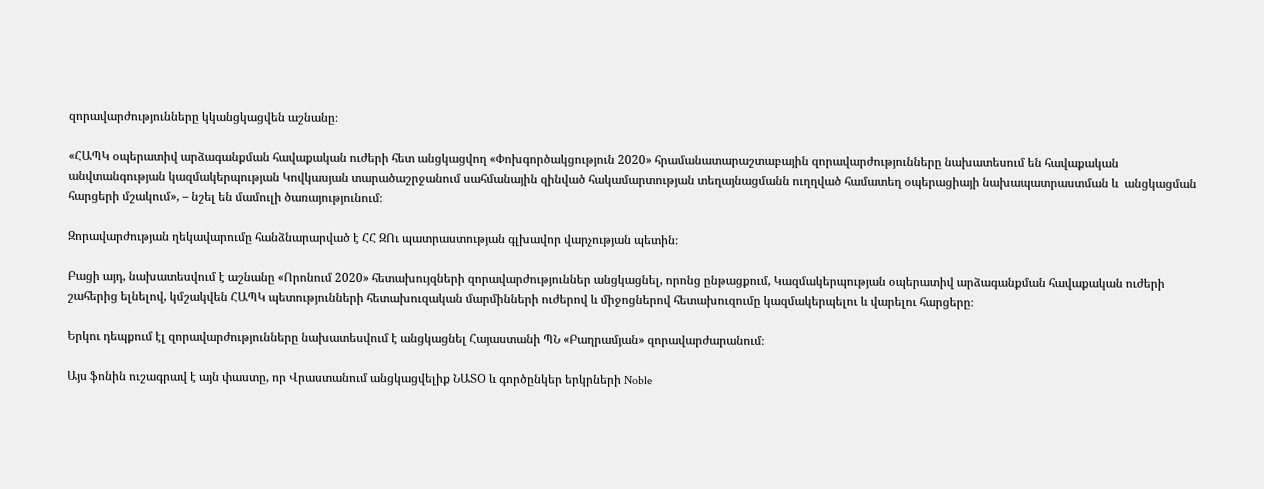զորավարժությունները կկանցկացվեն աշնանը։

«ՀԱՊԿ օպերատիվ արձագանքման հավաքական ուժերի հետ անցկացվող «Փոխգործակցություն 2020» հրամանատարաշտաբային զորավարժությունները նախատեսում են հավաքական անվտանգության կազմակերպության Կովկասյան տարածաշրջանում սահմանային զինված հակամարտության տեղայնացմանն ուղղված համատեղ օպերացիայի նախապատրաստման և  անցկացման հարցերի մշակում», – նշել են մամուլի ծառայությունում։

Զորավարժության ղեկավարումը հանձնարարված է ՀՀ ԶՈւ պատրաստության գլխավոր վարչության պետին։

Բացի այդ, նախատեսվում է աշնանը «Որոնում 2020» հետախույզների զորավարժություններ անցկացնել, որոնց ընթացքում, Կազմակերպության օպերատիվ արձագանքման հավաքական ուժերի շահերից ելնելով, կմշակվեն ՀԱՊԿ պետությունների հետախուզական մարմինների ուժերով և միջոցներով հետախուզումը կազմակերպելու և վարելու հարցերը։

Երկու դեպքում էլ զորավարժությունները նախատեսվում է անցկացնել Հայաստանի ՊՆ «Բաղրամյան» զորավարժարանում։

Այս ֆոնին ուշագրավ է այն փաստը, որ Վրաստանում անցկացվելիք ՆԱՏՕ և գործընկեր երկրների Noble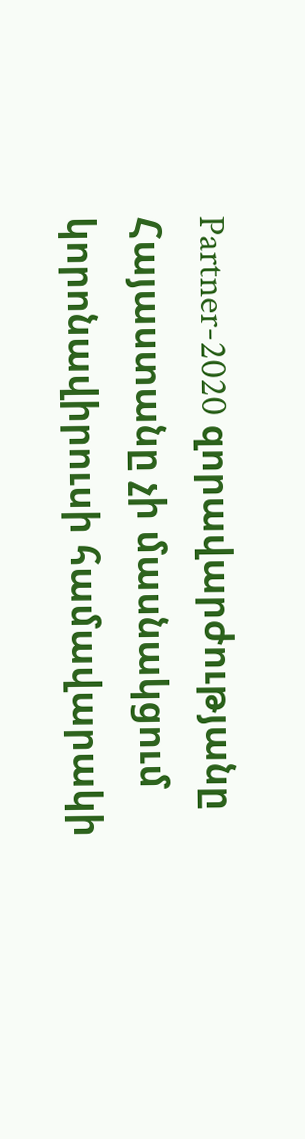Partner-2020 զորավարժությանը Հայաստանը չի մասնակցում կորոնավիրուսի համավարակի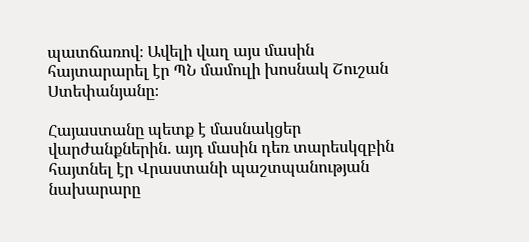պատճառով։ Ավելի վաղ այս մասին հայտարարել էր ՊՆ մամուլի խոսնակ Շուշան Ստեփանյանը։

Հայաստանը պետք է մասնակցեր վարժանքներին. այդ մասին դեռ տարեսկզբին հայտնել էր Վրաստանի պաշտպանության նախարարը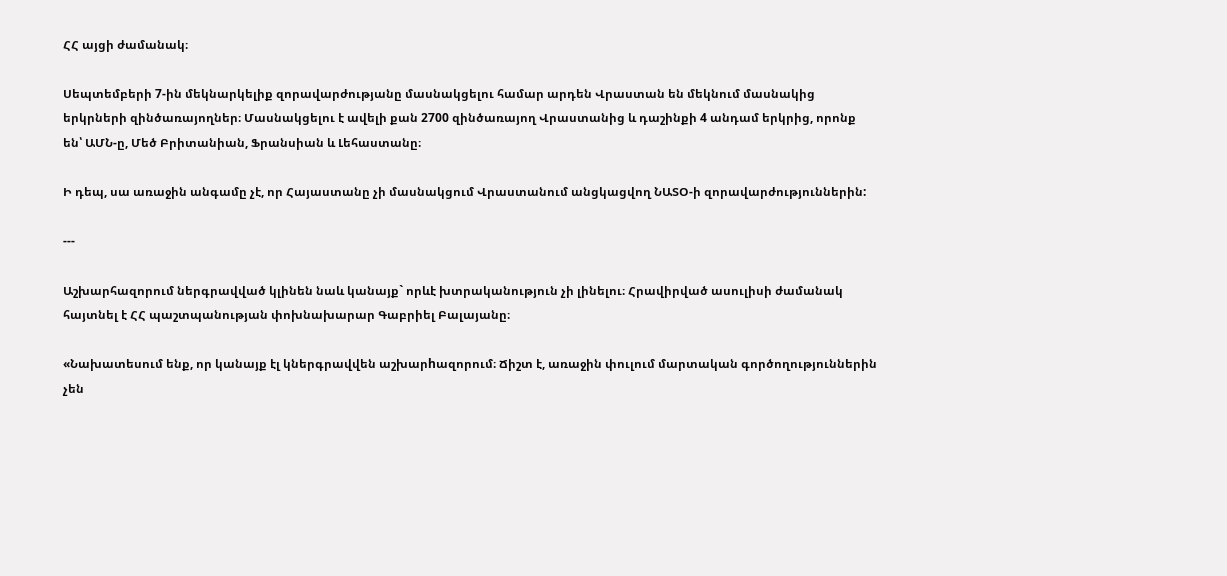ՀՀ այցի ժամանակ։

Սեպտեմբերի 7-ին մեկնարկելիք զորավարժությանը մասնակցելու համար արդեն Վրաստան են մեկնում մասնակից երկրների զինծառայողներ։ Մասնակցելու է ավելի քան 2700 զինծառայող Վրաստանից և դաշինքի 4 անդամ երկրից, որոնք են՝ ԱՄՆ-ը, Մեծ Բրիտանիան, Ֆրանսիան և Լեհաստանը։

Ի դեպ, սա առաջին անգամը չէ, որ Հայաստանը չի մասնակցում Վրաստանում անցկացվող ՆԱՏՕ-ի զորավարժություններին:

---

Աշխարհազորում ներգրավված կլինեն նաև կանայք` որևէ խտրականություն չի լինելու։ Հրավիրված ասուլիսի ժամանակ հայտնել է ՀՀ պաշտպանության փոխնախարար Գաբրիել Բալայանը։

«Նախատեսում ենք, որ կանայք էլ կներգրավվեն աշխարhազորում։ Ճիշտ է, առաջին փուլում մարտական գործողություններին չեն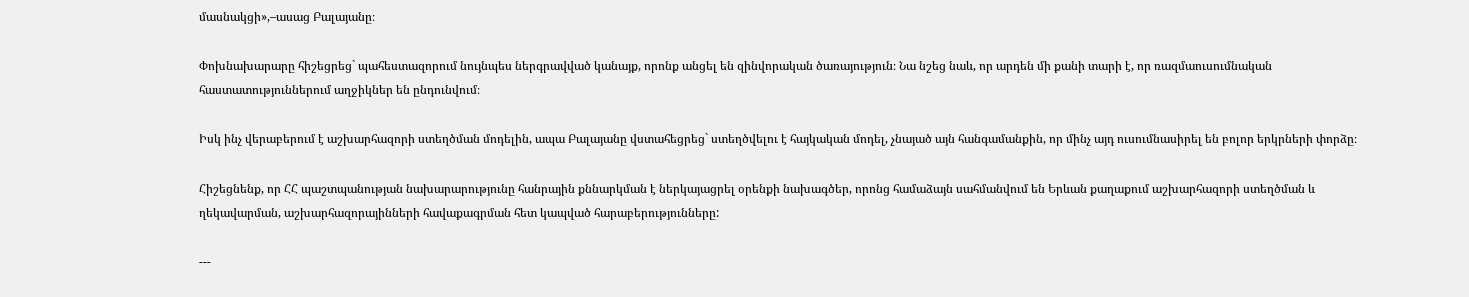մասնակցի»,–ասաց Բալայանը։

Փոխնախարարը հիշեցրեց` պահեստազորում նույնպես ներգրավված կանայք, որոնք անցել են զինվորական ծառայություն։ Նա նշեց նաև, որ արդեն մի քանի տարի է, որ ռազմաուսումնական հաստատություններում աղջիկներ են ընդունվում։

Իսկ ինչ վերաբերում է աշխարհազորի ստեղծման մոդելին, ապա Բալայանը վստահեցրեց` ստեղծվելու է հայկական մոդել, չնայած այն հանգամանքին, որ մինչ այդ ուսումնասիրել են բոլոր երկրների փորձը։

Հիշեցնենք, որ ՀՀ պաշտպանության նախարարությունը հանրային քննարկման է ներկայացրել օրենքի նախագծեր, որոնց համաձայն սահմանվում են Երևան քաղաքում աշխարհազորի ստեղծման և ղեկավարման, աշխարհազորայինների հավաքագրման հետ կապված հարաբերությունները:

---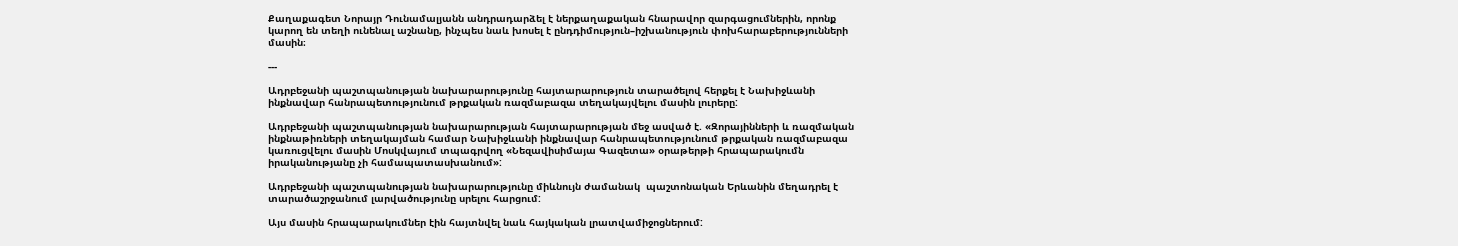Քաղաքագետ Նորայր Դունամալյանն անդրադարձել է ներքաղաքական հնարավոր զարգացումներին, որոնք կարող են տեղի ունենալ աշնանը, ինչպես նաև խոսել է ընդդիմություն–իշխանություն փոխհարաբերությունների մասին։

---

Ադրբեջանի պաշտպանության նախարարությունը հայտարարություն տարածելով հերքել է Նախիջևանի ինքնավար հանրապետությունում թրքական ռազմաբազա տեղակայվելու մասին լուրերը:

Ադրբեջանի պաշտպանության նախարարության հայտարարության մեջ ասված է. «Զորայինների և ռազմական ինքնաթիռների տեղակայման համար Նախիջևանի ինքնավար հանրապետությունում թրքական ռազմաբազա կառուցվելու մասին Մոսկվայում տպագրվող «Նեզավիսիմայա Գազետա» օրաթերթի հրապարակումն իրականությանը չի համապատասխանում»:

Ադրբեջանի պաշտպանության նախարարությունը միևնույն ժամանակ  պաշտոնական Երևանին մեղադրել է տարածաշրջանում լարվածությունը սրելու հարցում:

Այս մասին հրապարակումներ էին հայտնվել նաև հայկական լրատվամիջոցներում: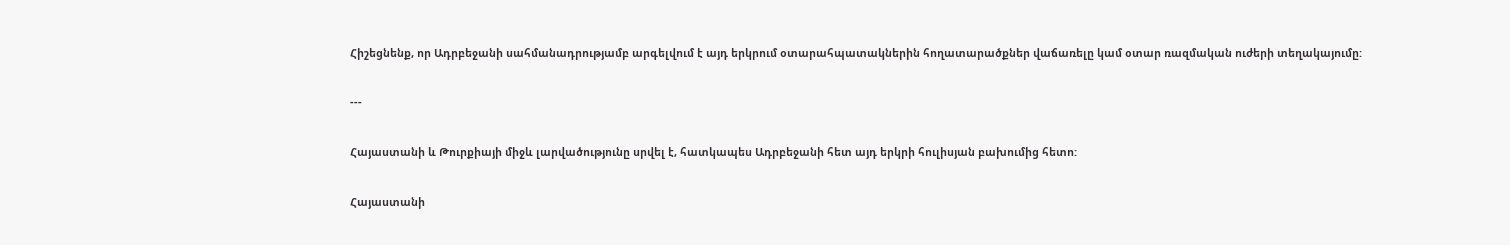Հիշեցնենք, որ Ադրբեջանի սահմանադրությամբ արգելվում է այդ երկրում օտարահպատակներին հողատարածքներ վաճառելը կամ օտար ռազմական ուժերի տեղակայումը:

---

Հայաստանի և Թուրքիայի միջև լարվածությունը սրվել է, հատկապես Ադրբեջանի հետ այդ երկրի հուլիսյան բախումից հետո:

Հայաստանի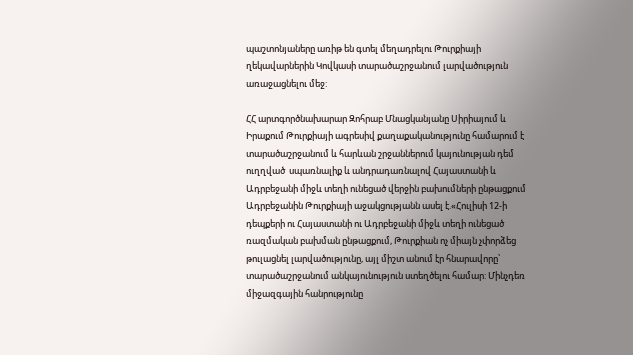պաշտոնյաները առիթ են գտել մեղադրելու Թուրքիայի ղեկավարներին Կովկասի տարածաշրջանում լարվածություն առաջացնելու մեջ:

ՀՀ արտգործնախարար Զոհրաբ Մնացկանյանը Սիրիայում և Իրաքում Թուրքիայի ագրեսիվ քաղաքականությունը համարում է տարածաշրջանում և հարևան շրջաններում կայունության դեմ ուղղված  սպառնալիք և անդրադառնալով Հայաստանի և Ադրբեջանի միջև տեղի ունեցած վերջին բախումների ընթացքում  Ադրբեջանին Թուրքիայի աջակցությանն ասել է.«Հուլիսի 12-ի դեպքերի ու Հայաստանի ու Ադրբեջանի միջև տեղի ունեցած  ռազմական բախման ընթացքում, Թուրքիան ոչ միայն չփորձեց թուլացնել լարվածությունը, այլ միշտ անում էր հնարավորը՝ տարածաշրջանում անկայունություն ստեղծելու համար: Մինչդեռ միջազգային հանրությունը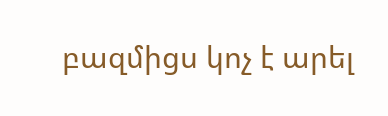բազմիցս կոչ է արել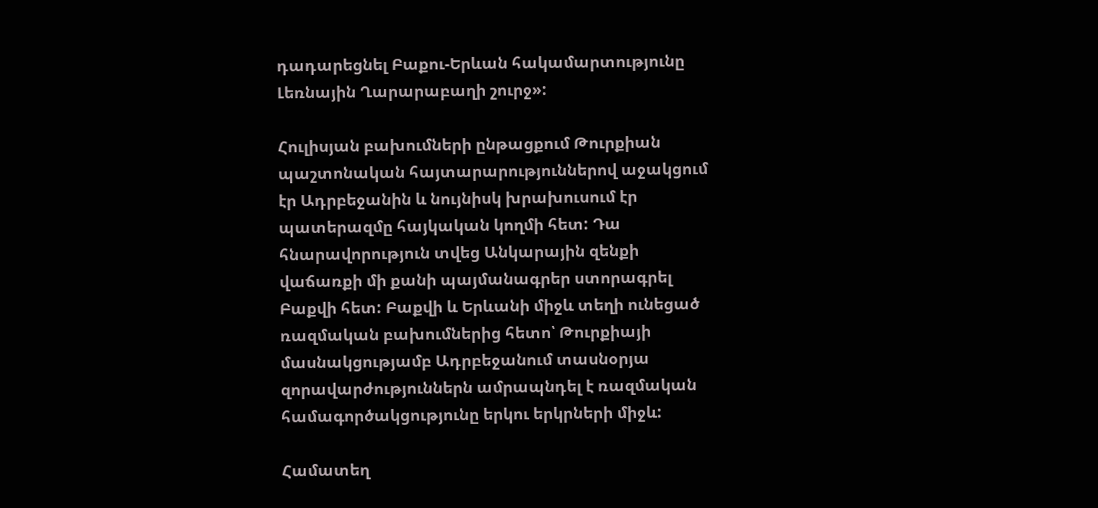դադարեցնել Բաքու-Երևան հակամարտությունը Լեռնային Ղարարաբաղի շուրջ»:

Հուլիսյան բախումների ընթացքում Թուրքիան պաշտոնական հայտարարություններով աջակցում էր Ադրբեջանին և նույնիսկ խրախուսում էր պատերազմը հայկական կողմի հետ: Դա  հնարավորություն տվեց Անկարային զենքի վաճառքի մի քանի պայմանագրեր ստորագրել  Բաքվի հետ: Բաքվի և Երևանի միջև տեղի ունեցած ռազմական բախումներից հետո՝ Թուրքիայի մասնակցությամբ Ադրբեջանում տասնօրյա զորավարժություններն ամրապնդել է ռազմական համագործակցությունը երկու երկրների միջև:

Համատեղ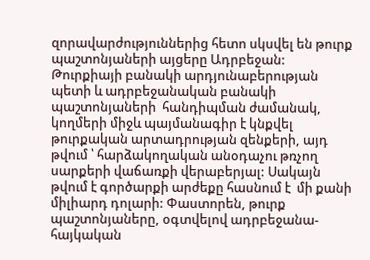զորավարժություններից հետո սկսվել են թուրք պաշտոնյաների այցերը Ադրբեջան: Թուրքիայի բանակի արդյունաբերության պետի և ադրբեջանական բանակի պաշտոնյաների  հանդիպման ժամանակ, կողմերի միջև պայմանագիր է կնքվել թուրքական արտադրության զենքերի, այդ թվում ՝ հարձակողական անօդաչու թռչող սարքերի վաճառքի վերաբերյալ: Սակայն թվում է գործարքի արժեքը հասնում է  մի քանի միլիարդ դոլարի: Փաստորեն, թուրք պաշտոնյաները, օգտվելով ադրբեջանա-հայկական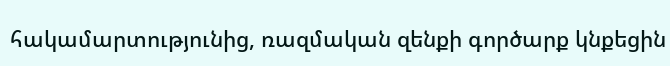հակամարտությունից, ռազմական զենքի գործարք կնքեցին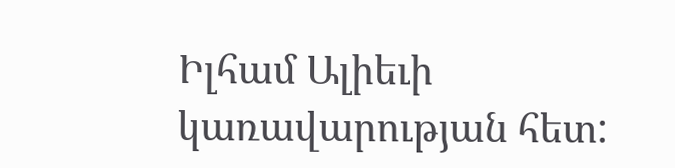Իլհամ Ալիեւի կառավարության հետ: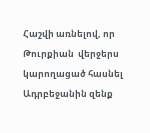Հաշվի առնելով, որ Թուրքիան  վերջերս կարողացած հասնել Ադրբեջանին զենք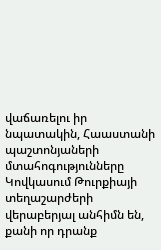վաճառելու իր նպատակին, Հաաստանի պաշտոնյաների մտահոգությունները Կովկասում Թուրքիայի տեղաշարժերի վերաբերյալ անհիմն են, քանի որ դրանք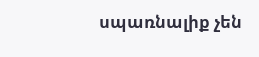սպառնալիք չեն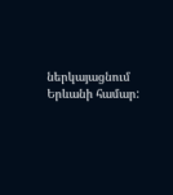ներկայացնում Երևանի համար: